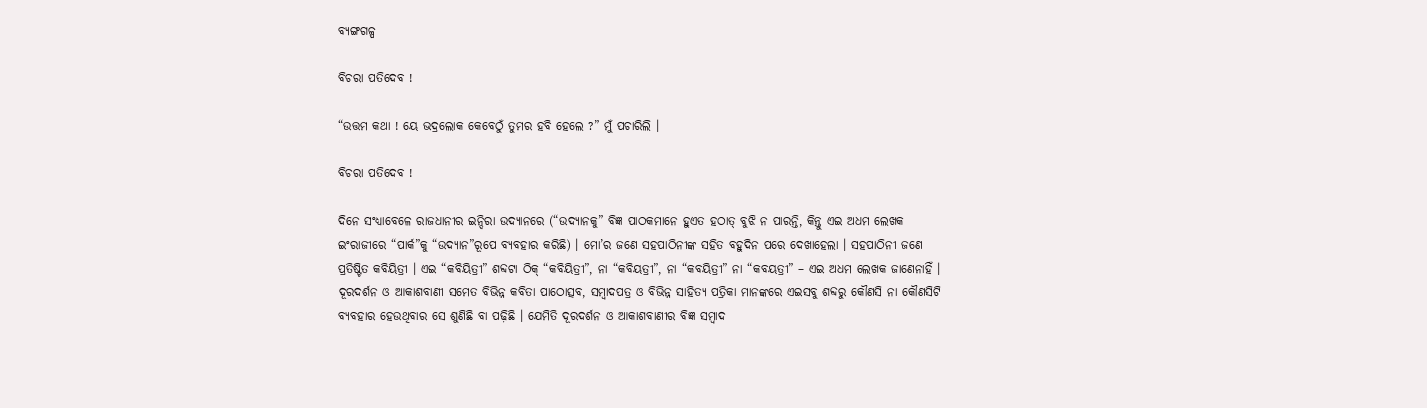ବ୍ୟଙ୍ଗଗଳ୍ପ

ବିଚରା ପତିଦେବ !

“ଉତ୍ତମ କଥା ! ୟେ ଭଦ୍ରଲୋକ କେବେଠୁଁ ତୁମର ହବି ହେଲେ ?” ମୁଁ ପଚାରିଲି ।

ବିଚରା ପତିଦେବ !

ଦିନେ ସଂଧ୍ୟାବେଳେ ରାଜଧାନୀର ଇନ୍ଦିରା ଉଦ୍ୟାନରେ (“ଉଦ୍ୟାନକୁ” ବିଜ୍ଞ ପାଠକମାନେ ହୁଏତ ହଠାତ୍ ବୁଝି ନ ପାରନ୍ତି, କିନ୍ତୁ ଏଇ ଅଧମ ଲେଖକ ଇଂରାଜୀରେ “ପାର୍କ”କୁ “ଉଦ୍ୟାନ”ରୂପେ ବ୍ୟବହାର କରିଛି) । ମୋ’ର ଜଣେ ସହପାଠିନୀଙ୍କ ସହିତ ବହୁଦିନ ପରେ ଦେଖାହେଲା । ସହପାଠିନୀ ଜଣେ ପ୍ରତିଷ୍ଟିତ କବିୟିତ୍ରୀ । ଏଇ “କବିୟିତ୍ରୀ” ଶବ୍ଦଟା ଠିକ୍ “କବିୟିତ୍ରୀ”, ନା “କବିୟତ୍ରୀ”, ନା “କବୟିତ୍ରୀ” ନା “କବୟତ୍ରୀ” – ଏଇ ଅଧମ ଲେଖକ ଜାଣେନାହିଁ । ଦୂରଦର୍ଶନ ଓ ଆକାଶବାଣୀ ସମେତ ବିଭିନ୍ନ କବିତା ପାଠୋତ୍ସବ, ସମ୍ୱାଦପତ୍ର ଓ ବିଭିନ୍ନ ସାହିତ୍ୟ ପତ୍ରିକା ମାନଙ୍କରେ ଏଇସବୁ ଶବ୍ଦରୁ କୌଣସି ନା କୌଣସିଟି ବ୍ୟବହାର ହେଉଥିବାର ସେ ଶୁଣିଛି ବା ପଢ଼ିଛି । ଯେମିତି ଦୂରଦର୍ଶନ ଓ ଆକାଶବାଣୀର ବିଜ୍ଞ ସମ୍ୱାଦ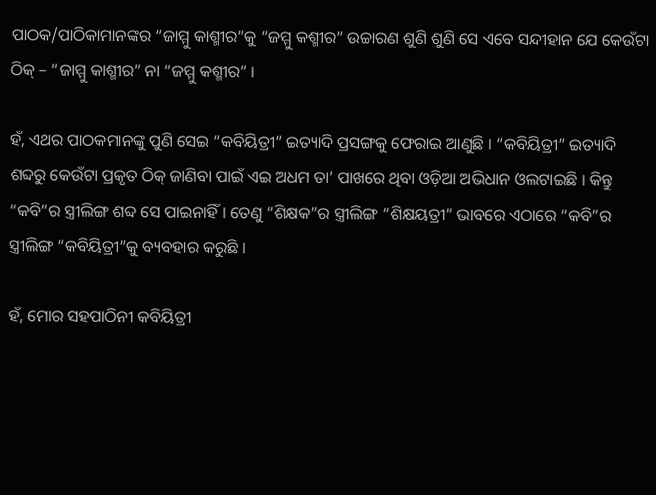ପାଠକ/ପାଠିକାମାନଙ୍କର “ଜାମ୍ମୁ କାଶ୍ମୀର”କୁ “ଜମ୍ମୁ କଶ୍ମୀର” ଉଚ୍ଚାରଣ ଶୁଣି ଶୁଣି ସେ ଏବେ ସନ୍ଦୀହାନ ଯେ କେଉଁଟା ଠିକ୍ – “ଜାମ୍ମୁ କାଶ୍ମୀର” ନା “ଜମ୍ମୁ କଶ୍ମୀର” ।

ହଁ, ଏଥର ପାଠକମାନଙ୍କୁ ପୁଣି ସେଇ “କବିୟିତ୍ରୀ” ଇତ୍ୟାଦି ପ୍ରସଙ୍ଗକୁ ଫେରାଇ ଆଣୁଛି । “କବିୟିତ୍ରୀ” ଇତ୍ୟାଦି ଶବ୍ଦରୁ କେଉଁଟା ପ୍ରକୃତ ଠିକ୍ ଜାଣିବା ପାଇଁ ଏଇ ଅଧମ ତା’ ପାଖରେ ଥିବା ଓଡ଼ିଆ ଅଭିଧାନ ଓଲଟାଇଛି । କିନ୍ତୁ “କବି”ର ସ୍ତ୍ରୀଲିଙ୍ଗ ଶବ୍ଦ ସେ ପାଇନାହିଁ । ତେଣୁ “ଶିକ୍ଷକ”ର ସ୍ତ୍ରୀଲିଙ୍ଗ “ଶିକ୍ଷୟତ୍ରୀ” ଭାବରେ ଏଠାରେ “କବି”ର ସ୍ତ୍ରୀଲିଙ୍ଗ “କବିୟିତ୍ରୀ”କୁ ବ୍ୟବହାର କରୁଛି ।

ହଁ, ମୋର ସହପାଠିନୀ କବିୟିତ୍ରୀ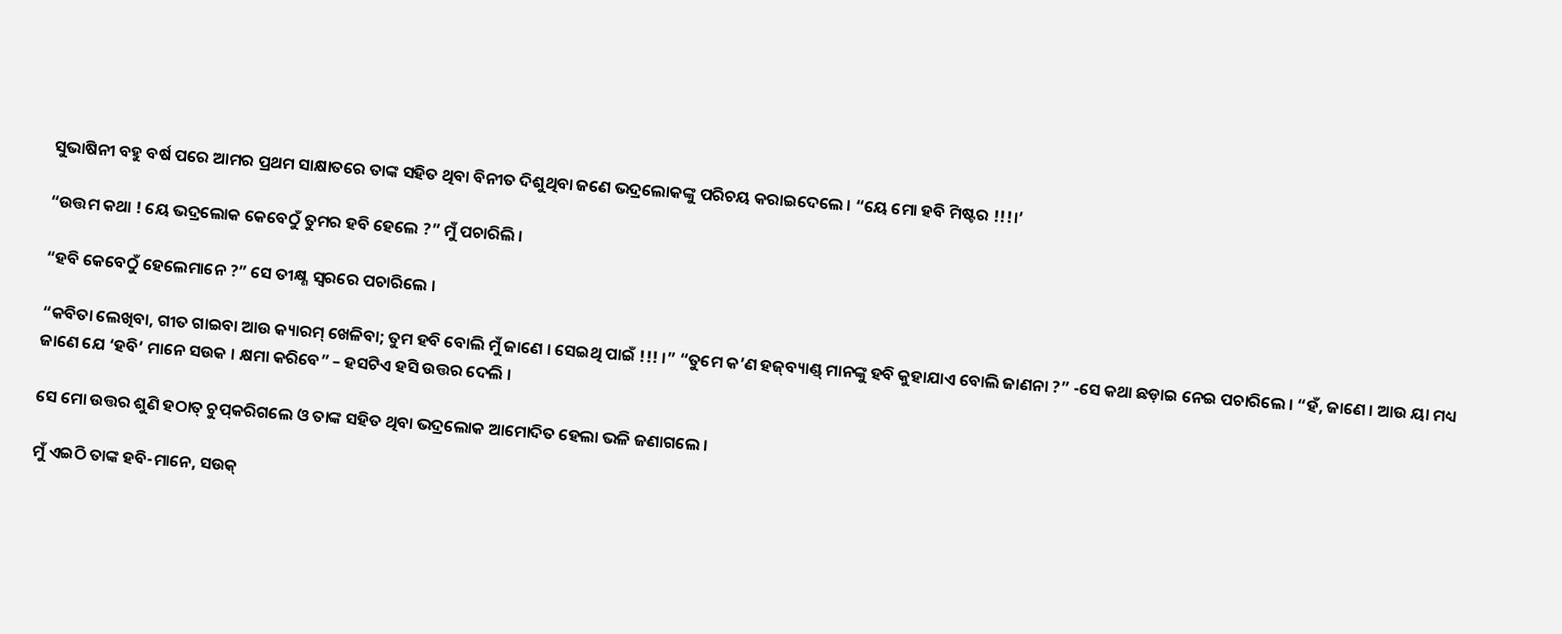ସୁଭାଷିନୀ ବହୁ ବର୍ଷ ପରେ ଆମର ପ୍ରଥମ ସାକ୍ଷାତରେ ତାଙ୍କ ସହିତ ଥିବା ବିନୀତ ଦିଶୁଥିବା ଜଣେ ଭଦ୍ରଲୋକଙ୍କୁ ପରିଚୟ କରାଇଦେଲେ । “ୟେ ମୋ ହବି ମିଷ୍ଟର !!!।’

“ଉତ୍ତମ କଥା ! ୟେ ଭଦ୍ରଲୋକ କେବେଠୁଁ ତୁମର ହବି ହେଲେ ?” ମୁଁ ପଚାରିଲି ।

“ହବି କେବେଠୁଁ ହେଲେମାନେ ?” ସେ ତୀକ୍ଷ୍ଣ ସ୍ୱରରେ ପଚାରିଲେ ।

“କବିତା ଲେଖିବା, ଗୀତ ଗାଇବା ଆଉ କ୍ୟାରମ୍ ଖେଳିବା; ତୁମ ହବି ବୋଲି ମୁଁ ଜାଣେ । ସେଇଥି ପାଇଁ !!! ।” “ତୁମେ କ’ଣ ହଜ୍‌ବ୍ୟାଣ୍ଡ୍ ମାନଙ୍କୁ ହବି କୁହାଯାଏ ବୋଲି ଜାଣନା ?” -ସେ କଥା ଛଡ଼ାଇ ନେଇ ପଚାରିଲେ । “ହଁ, ଜାଣେ । ଆଉ ୟା ମଧ୍ୟ ଜାଣେ ଯେ ‘ହବି’ ମାନେ ସଉକ । କ୍ଷମା କରିବେ” – ହସଟିଏ ହସି ଉତ୍ତର ଦେଲି ।

ସେ ମୋ ଉତ୍ତର ଶୁଣି ହଠାତ୍ ଚୁପ୍‌କରିଗଲେ ଓ ତାଙ୍କ ସହିତ ଥିବା ଭଦ୍ରଲୋକ ଆମୋଦିତ ହେଲା ଭଳି ଜଣାଗଲେ ।

ମୁଁ ଏଇଠି ତାଙ୍କ ହବି-ମାନେ, ସଉକ୍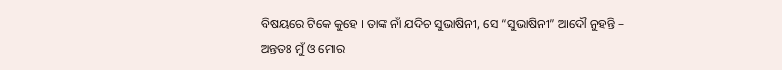ବିଷୟରେ ଟିକେ କୁହେ । ତାଙ୍କ ନାଁ ଯଦିଚ ସୁଭାଷିନୀ, ସେ “ସୁଭାଷିନୀ” ଆଦୌ ନୁହନ୍ତି – ଅନ୍ତତଃ ମୁଁ ଓ ମୋର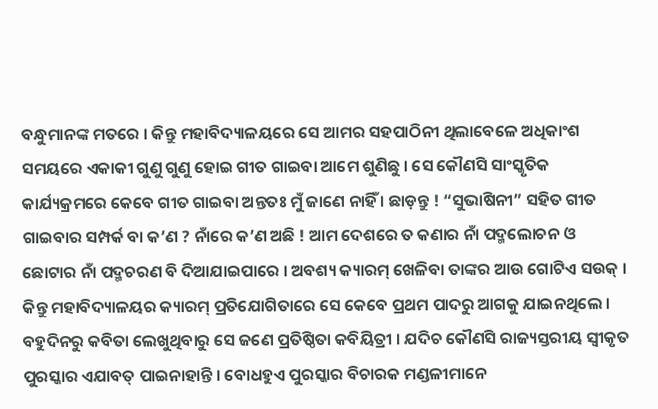ବନ୍ଧୁମାନଙ୍କ ମତରେ । କିନ୍ତୁ ମହାବିଦ୍ୟାଳୟରେ ସେ ଆମର ସହପାଠିନୀ ଥିଲାବେଳେ ଅଧିକାଂଶ ସମୟରେ ଏକାକୀ ଗୁଣୁ ଗୁଣୁ ହୋଇ ଗୀତ ଗାଇବା ଆମେ ଶୁଣିଛୁ । ସେ କୌଣସି ସାଂସ୍କୃତିକ କାର୍ଯ୍ୟକ୍ରମରେ କେବେ ଗୀତ ଗାଇବା ଅନ୍ତତଃ ମୁଁ ଜାଣେ ନାହିଁ । ଛାଡ଼ନ୍ତୁ ! “ସୁଭାଷିନୀ” ସହିତ ଗୀତ ଗାଇବାର ସମ୍ପର୍କ ବା କ’ଣ ? ନାଁରେ କ’ଣ ଅଛି ! ଆମ ଦେଶରେ ତ କଣାର ନାଁ ପଦ୍ମଲୋଚନ ଓ ଛୋଟାର ନାଁ ପଦ୍ମଚରଣ ବି ଦିଆଯାଇପାରେ । ଅବଶ୍ୟ କ୍ୟାରମ୍ ଖେଳିବା ତାଙ୍କର ଆଉ ଗୋଟିଏ ସଉକ୍ । କିନ୍ତୁ ମହାବିଦ୍ୟାଳୟର କ୍ୟାରମ୍ ପ୍ରତିଯୋଗିତାରେ ସେ କେବେ ପ୍ରଥମ ପାଦରୁ ଆଗକୁ ଯାଇନଥିଲେ । ବହୁଦିନରୁ କବିତା ଲେଖୁଥିବାରୁ ସେ ଜଣେ ପ୍ରତିଷ୍ଠିତା କବିୟିତ୍ରୀ । ଯଦିଚ କୌଣସି ରାଜ୍ୟସ୍ତରୀୟ ସ୍ୱୀକୃତ ପୁରସ୍କାର ଏଯାବତ୍ ପାଇନାହାନ୍ତି । ବୋଧହୁଏ ପୁରସ୍କାର ବିଚାରକ ମଣ୍ଡଳୀମାନେ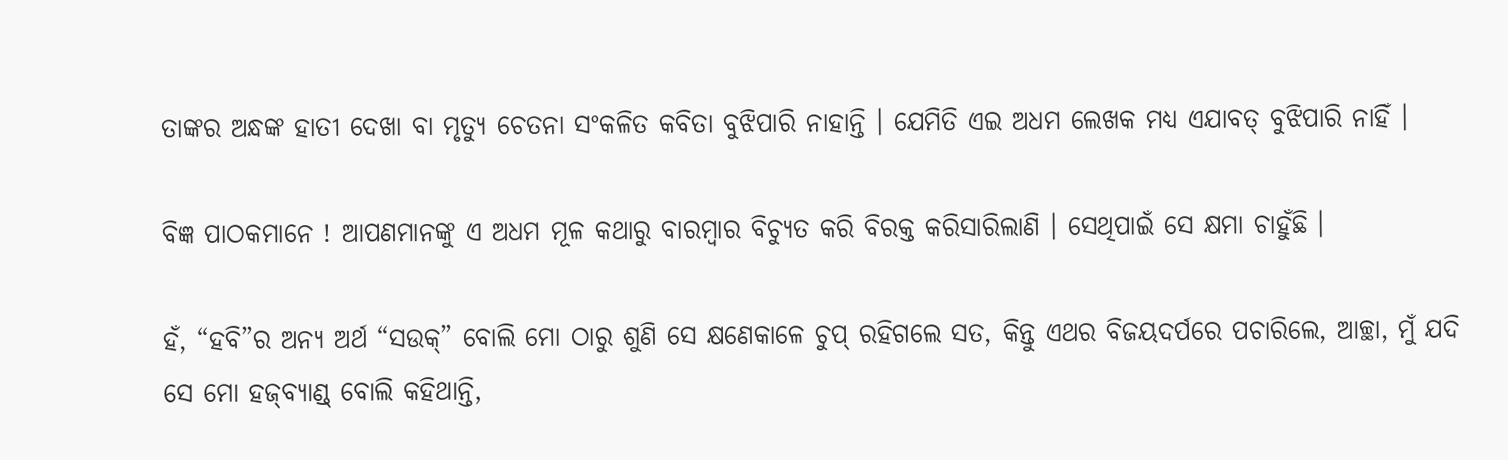ତାଙ୍କର ଅନ୍ଧଙ୍କ ହାତୀ ଦେଖା ବା ମୃତ୍ୟୁ ଚେତନା ସଂକଳିତ କବିତା ବୁଝିପାରି ନାହାନ୍ତି । ଯେମିତି ଏଇ ଅଧମ ଲେଖକ ମଧ୍ୟ ଏଯାବତ୍ ବୁଝିପାରି ନାହିଁ ।

ବିଜ୍ଞ ପାଠକମାନେ ! ଆପଣମାନଙ୍କୁ ଏ ଅଧମ ମୂଳ କଥାରୁ ବାରମ୍ୱାର ବିଚ୍ୟୁତ କରି ବିରକ୍ତ କରିସାରିଲାଣି । ସେଥିପାଇଁ ସେ କ୍ଷମା ଚାହୁଁଛି ।

ହଁ, “ହବି”ର ଅନ୍ୟ ଅର୍ଥ “ସଉକ୍” ବୋଲି ମୋ ଠାରୁ ଶୁଣି ସେ କ୍ଷଣେକାଳେ ଚୁପ୍ ରହିଗଲେ ସତ, କିନ୍ତୁ ଏଥର ବିଜୟଦର୍ପରେ ପଚାରିଲେ, ଆଚ୍ଛା, ମୁଁ ଯଦି ସେ ମୋ ହଜ୍‌ବ୍ୟାଣ୍ଡ୍ ବୋଲି କହିଥାନ୍ତି,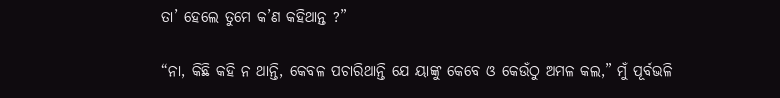ତା’ ହେଲେ ତୁମେ କ’ଣ କହିଥାନ୍ତ ?”

“ନା, କିଛି କହି ନ ଥାନ୍ତି, କେବଳ ପଚାରିଥାନ୍ତି ଯେ ୟାଙ୍କୁ କେବେ ଓ କେଉଁଠୁ ଅମଳ କଲ,” ମୁଁ ପୂର୍ବଭଳି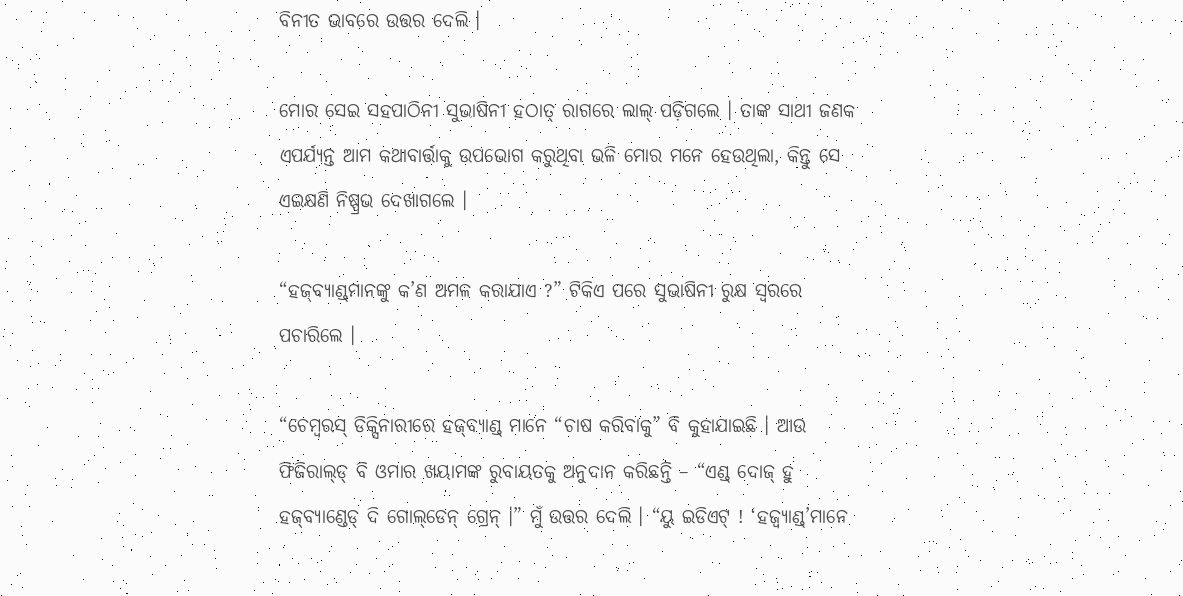ବିନୀତ ଭାବରେ ଉତ୍ତର ଦେଲି ।

ମୋର ସେଇ ସହପାଠିନୀ ସୁଭାଷିନୀ ହଠାତ୍ ରାଗରେ ଲାଲ୍ ପଡ଼ିଗଲେ । ତାଙ୍କ ସାଥୀ ଜଣକ ଏପର୍ଯ୍ୟନ୍ତ ଆମ କଥାବାର୍ତ୍ତାକୁ ଉପଭୋଗ କରୁଥିବା ଭଳି ମୋର ମନେ ହେଉଥିଲା, କିନ୍ତୁ ସେ ଏଇକ୍ଷଣି ନିଷ୍ପ୍ରଭ ଦେଖାଗଲେ ।

“ହଜ୍‌ବ୍ୟାଣ୍ଡ୍‌ମାନଙ୍କୁ କ’ଣ ଅମଳ କରାଯାଏ ?” ଟିକିଏ ପରେ ସୁଭାଷିନୀ ରୁକ୍ଷ ସ୍ୱରରେ ପଚାରିଲେ ।

“ଚେମ୍ୱରସ୍ ଡିକ୍ସିନାରୀରେ ହଜ୍‌ବ୍ୟାଣ୍ଡ୍‌ ମାନେ “ଚାଷ କରିବାକୁ” ବି କୁହାଯାଇଛି । ଆଉ ଫିଜିରାଲ୍‌ଡ୍ ବି ଓମାର ଖୟାମଙ୍କ ରୁବାୟତକୁ ଅନୁଦାନ କରିଛନ୍ତି – “ଏଣ୍ଡ୍ ଦୋଜ୍ ହୁ ହଜ୍‌ବ୍ୟାଣ୍ଡେଡ୍ ଦି ଗୋଲ୍‌ଡେନ୍ ଗ୍ରେନ୍ ।” ମୁଁ ଉତ୍ତର ଦେଲି । “ୟୁ ଇଡିଏଟ୍ ! ‘ହଜ୍ବ୍ୟାଣ୍ଡ୍’ମାନେ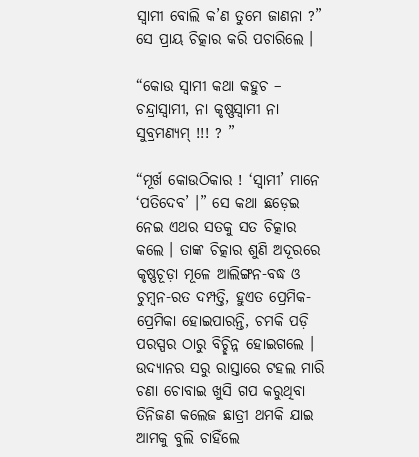ସ୍ୱାମୀ ବୋଲି କ’ଣ ତୁମେ ଜାଣନା ?” ସେ ପ୍ରାୟ ଚିତ୍କାର କରି ପଚାରିଲେ ।

“କୋଉ ସ୍ୱାମୀ କଥା କହୁଚ – ଚନ୍ଦ୍ରାସ୍ୱାମୀ, ନା କୃଷ୍ଣସ୍ୱାମୀ ନା ସୁବ୍ରମଣ୍ୟମ୍ !!! ? ”

“ମୂର୍ଖ କୋଉଠିକାର ! ‘ସ୍ୱାମୀ’ ମାନେ ‘ପତିଦେବ’ ।” ସେ କଥା ଛଡ଼େଇ ନେଇ ଏଥର ସତକୁ ସତ ଚିତ୍କାର କଲେ । ତାଙ୍କ ଚିତ୍କାର ଶୁଣି ଅଦୂରରେ କୃଷ୍ଣଚୂଡ଼ା ମୂଳେ ଆଲିଙ୍ଗନ-ବଦ୍ଧ ଓ ଚୁମ୍ୱନ-ରତ ଦମ୍ପତ୍ତି, ହୁଏତ ପ୍ରେମିକ-ପ୍ରେମିକା ହୋଇପାରନ୍ତି, ଚମକି ପଡ଼ି ପରସ୍ପର ଠାରୁ ବିଚ୍ଛିନ୍ନ ହୋଇଗଲେ । ଉଦ୍ୟାନର ସରୁ ରାସ୍ତାରେ ଟହଲ ମାରି ଚଣା ଚୋବାଇ ଖୁସି ଗପ କରୁଥିବା ତିନିଜଣ କଲେଜ ଛାତ୍ରୀ ଥମକି ଯାଇ ଆମକୁ ବୁଲି ଚାହିଁଲେ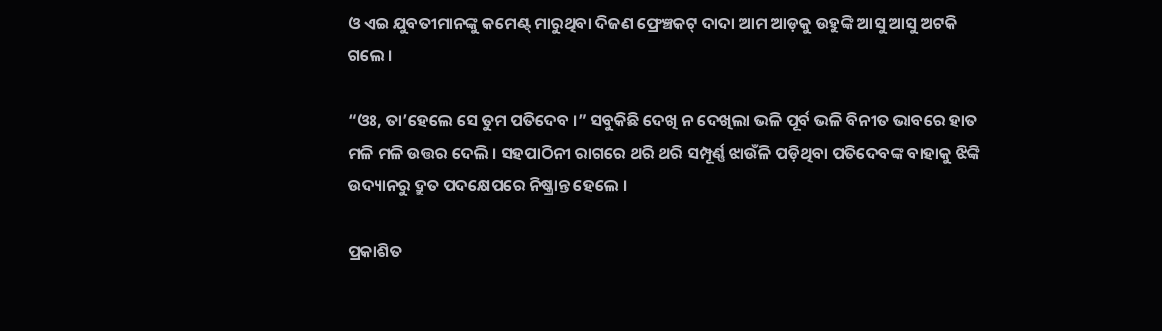ଓ ଏଇ ଯୁବତୀମାନଙ୍କୁ କମେଣ୍ଟ୍ ମାରୁଥିବା ଦିଜଣ ଫ୍ରେଞ୍ଚକଟ୍ ଦାଦା ଆମ ଆଡ଼କୁ ଉହୁଙ୍କି ଆସୁ ଆସୁ ଅଟକି ଗଲେ ।

“ଓଃ, ତା’ହେଲେ ସେ ତୁମ ପତିଦେବ ।” ସବୁକିଛି ଦେଖି ନ ଦେଖିଲା ଭଳି ପୂର୍ବ ଭଳି ବିନୀତ ଭାବରେ ହାତ ମଳି ମଳି ଉତ୍ତର ଦେଲି । ସହପାଠିନୀ ରାଗରେ ଥରି ଥରି ସମ୍ପୂର୍ଣ୍ଣ ଝାଉଁଳି ପଡ଼ିଥିବା ପତିଦେବଙ୍କ ବାହାକୁ ଝିଙ୍କି ଉଦ୍ୟାନରୁ ଦ୍ରୁତ ପଦକ୍ଷେପରେ ନିଷ୍କ୍ରାନ୍ତ ହେଲେ ।

ପ୍ରକାଶିତ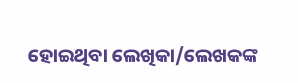ହୋଇଥିବା ଲେଖିକା/ଲେଖକଙ୍କ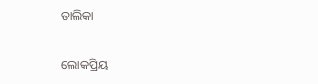ତାଲିକା

ଲୋକପ୍ରିୟ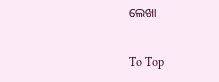ଲେଖା

To Top